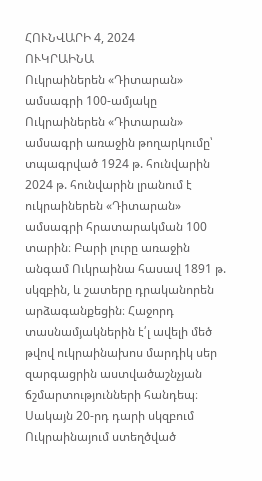ՀՈՒՆՎԱՐԻ 4, 2024
ՈՒԿՐԱԻՆԱ
Ուկրաիներեն «Դիտարան» ամսագրի 100-ամյակը
Ուկրաիներեն «Դիտարան» ամսագրի առաջին թողարկումը՝ տպագրված 1924 թ. հունվարին
2024 թ. հունվարին լրանում է ուկրաիներեն «Դիտարան» ամսագրի հրատարակման 100 տարին։ Բարի լուրը առաջին անգամ Ուկրաինա հասավ 1891 թ. սկզբին, և շատերը դրականորեն արձագանքեցին։ Հաջորդ տասնամյակներին է՛լ ավելի մեծ թվով ուկրաինախոս մարդիկ սեր զարգացրին աստվածաշնչյան ճշմարտությունների հանդեպ։ Սակայն 20-րդ դարի սկզբում Ուկրաինայում ստեղծված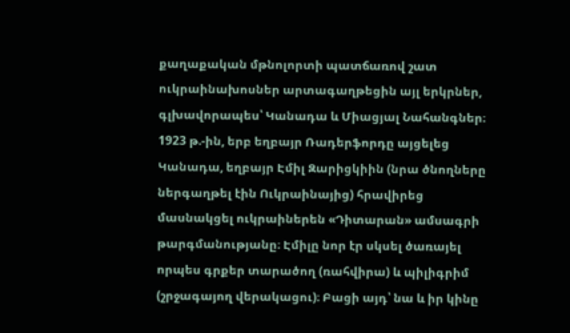քաղաքական մթնոլորտի պատճառով շատ ուկրաինախոսներ արտագաղթեցին այլ երկրներ, գլխավորապես՝ Կանադա և Միացյալ Նահանգներ։
1923 թ.-ին, երբ եղբայր Ռադերֆորդը այցելեց Կանադա, եղբայր Էմիլ Զարիցկիին (նրա ծնողները ներգաղթել էին Ուկրաինայից) հրավիրեց մասնակցել ուկրաիներեն «Դիտարան» ամսագրի թարգմանությանը։ Էմիլը նոր էր սկսել ծառայել որպես գրքեր տարածող (ռահվիրա) և պիլիգրիմ (շրջագայող վերակացու)։ Բացի այդ՝ նա և իր կինը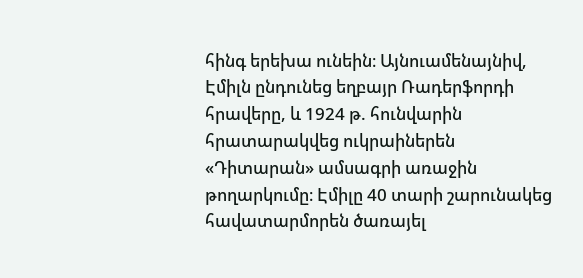հինգ երեխա ունեին։ Այնուամենայնիվ, Էմիլն ընդունեց եղբայր Ռադերֆորդի հրավերը, և 1924 թ. հունվարին հրատարակվեց ուկրաիներեն «Դիտարան» ամսագրի առաջին թողարկումը։ Էմիլը 40 տարի շարունակեց հավատարմորեն ծառայել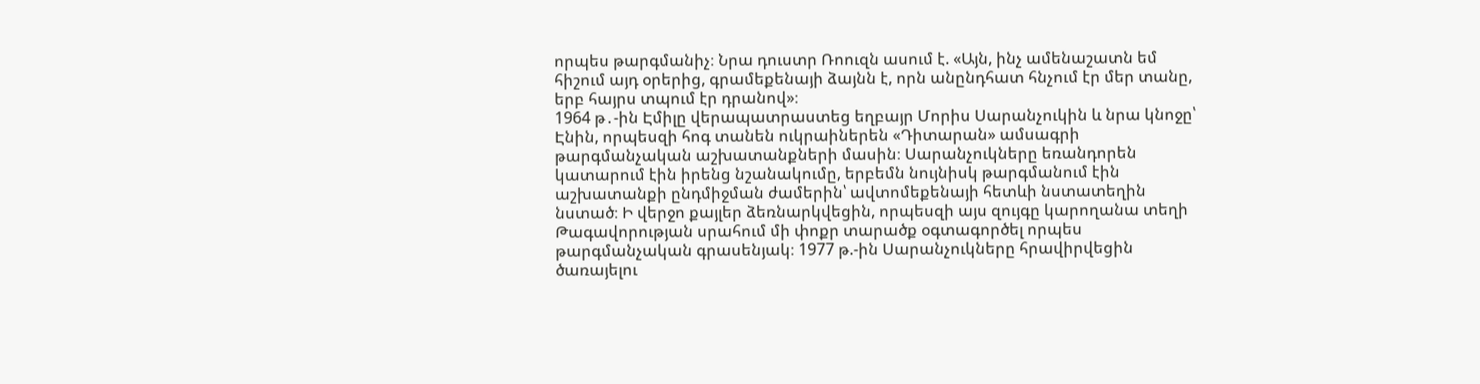որպես թարգմանիչ։ Նրա դուստր Ռոուզն ասում է. «Այն, ինչ ամենաշատն եմ հիշում այդ օրերից, գրամեքենայի ձայնն է, որն անընդհատ հնչում էր մեր տանը, երբ հայրս տպում էր դրանով»։
1964 թ․-ին Էմիլը վերապատրաստեց եղբայր Մորիս Սարանչուկին և նրա կնոջը՝ Էնին, որպեսզի հոգ տանեն ուկրաիներեն «Դիտարան» ամսագրի թարգմանչական աշխատանքների մասին։ Սարանչուկները եռանդորեն կատարում էին իրենց նշանակումը, երբեմն նույնիսկ թարգմանում էին աշխատանքի ընդմիջման ժամերին՝ ավտոմեքենայի հետևի նստատեղին նստած։ Ի վերջո քայլեր ձեռնարկվեցին, որպեսզի այս զույգը կարողանա տեղի Թագավորության սրահում մի փոքր տարածք օգտագործել որպես թարգմանչական գրասենյակ։ 1977 թ.-ին Սարանչուկները հրավիրվեցին ծառայելու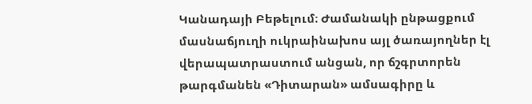Կանադայի Բեթելում։ Ժամանակի ընթացքում մասնաճյուղի ուկրաինախոս այլ ծառայողներ էլ վերապատրաստում անցան, որ ճշգրտորեն թարգմանեն «Դիտարան» ամսագիրը և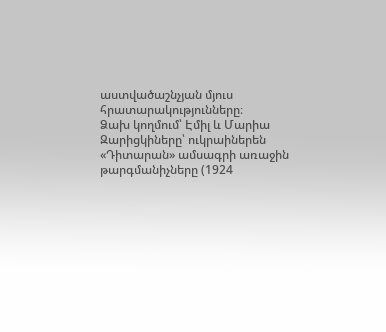աստվածաշնչյան մյուս հրատարակությունները։
Ձախ կողմում՝ Էմիլ և Մարիա Զարիցկիները՝ ուկրաիներեն «Դիտարան» ամսագրի առաջին թարգմանիչները (1924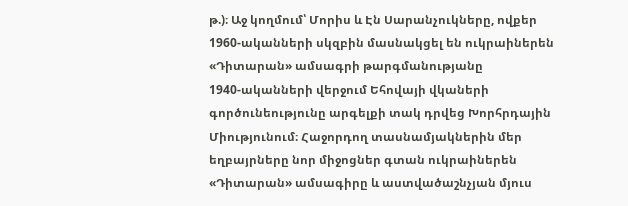թ.)։ Աջ կողմում՝ Մորիս և Էն Սարանչուկները, ովքեր 1960-ականների սկզբին մասնակցել են ուկրաիներեն «Դիտարան» ամսագրի թարգմանությանը
1940-ականների վերջում Եհովայի վկաների գործունեությունը արգելքի տակ դրվեց Խորհրդային Միությունում։ Հաջորդող տասնամյակներին մեր եղբայրները նոր միջոցներ գտան ուկրաիներեն «Դիտարան» ամսագիրը և աստվածաշնչյան մյուս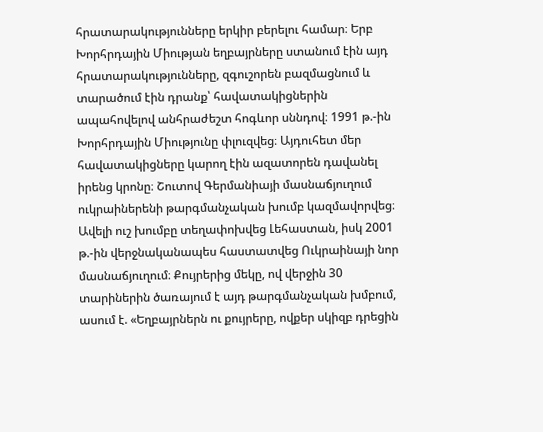հրատարակությունները երկիր բերելու համար։ Երբ Խորհրդային Միության եղբայրները ստանում էին այդ հրատարակությունները, զգուշորեն բազմացնում և տարածում էին դրանք՝ հավատակիցներին ապահովելով անհրաժեշտ հոգևոր սննդով։ 1991 թ.-ին Խորհրդային Միությունը փլուզվեց։ Այդուհետ մեր հավատակիցները կարող էին ազատորեն դավանել իրենց կրոնը։ Շուտով Գերմանիայի մասնաճյուղում ուկրաիներենի թարգմանչական խումբ կազմավորվեց։ Ավելի ուշ խումբը տեղափոխվեց Լեհաստան, իսկ 2001 թ.-ին վերջնականապես հաստատվեց Ուկրաինայի նոր մասնաճյուղում։ Քույրերից մեկը, ով վերջին 30 տարիներին ծառայում է այդ թարգմանչական խմբում, ասում է. «Եղբայրներն ու քույրերը, ովքեր սկիզբ դրեցին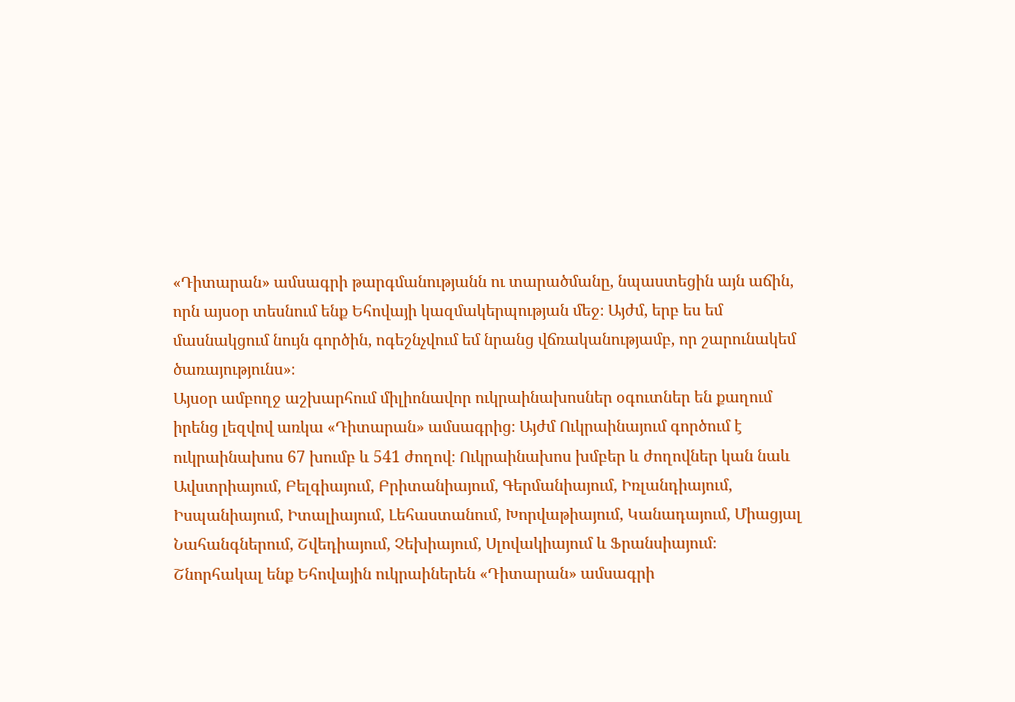«Դիտարան» ամսագրի թարգմանությանն ու տարածմանը, նպաստեցին այն աճին, որն այսօր տեսնում ենք Եհովայի կազմակերպության մեջ։ Այժմ, երբ ես եմ մասնակցում նույն գործին, ոգեշնչվում եմ նրանց վճռականությամբ, որ շարունակեմ ծառայությունս»։
Այսօր ամբողջ աշխարհում միլիոնավոր ուկրաինախոսներ օգուտներ են քաղում իրենց լեզվով առկա «Դիտարան» ամսագրից։ Այժմ Ուկրաինայում գործում է ուկրաինախոս 67 խումբ և 541 ժողով։ Ուկրաինախոս խմբեր և ժողովներ կան նաև Ավստրիայում, Բելգիայում, Բրիտանիայում, Գերմանիայում, Իռլանդիայում, Իսպանիայում, Իտալիայում, Լեհաստանում, Խորվաթիայում, Կանադայում, Միացյալ Նահանգներում, Շվեդիայում, Չեխիայում, Սլովակիայում և Ֆրանսիայում։
Շնորհակալ ենք Եհովային ուկրաիներեն «Դիտարան» ամսագրի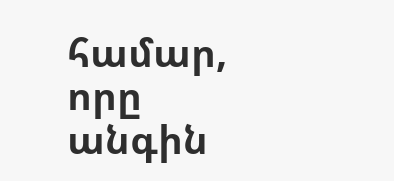համար, որը անգին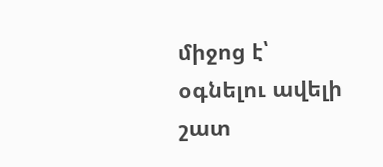միջոց է՝ օգնելու ավելի շատ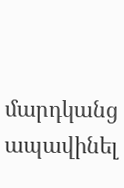մարդկանց ապավինել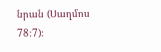նրան (Սաղմոս 78։7)։